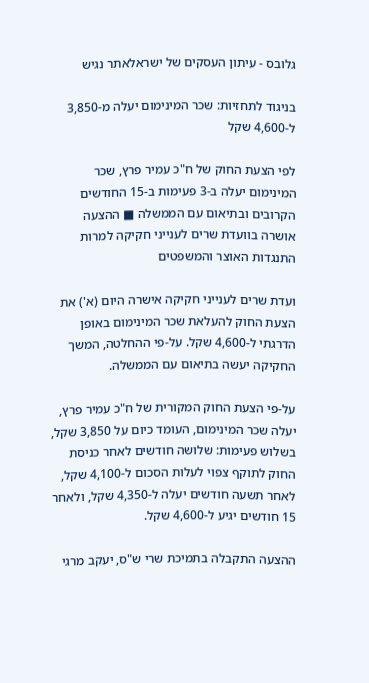גלובס - עיתון העסקים של ישראלאתר נגיש

בניגוד לתחזיות: שכר המינימום יעלה מ-3,850 ל-4,600 שקל

לפי הצעת החוק של ח"כ עמיר פרץ, שכר המינימום יעלה ב-3 פעימות ב-15 החודשים הקרובים ובתיאום עם הממשלה ■ ההצעה אושרה בוועדת שרים לענייני חקיקה למרות התנגדות האוצר והמשפטים

ועדת שרים לענייני חקיקה אישרה היום (א') את הצעת החוק להעלאת שכר המינימום באופן הדרגתי ל-4,600 שקל. על-פי ההחלטה, המשך החקיקה יעשה בתיאום עם הממשלה.

על-פי הצעת החוק המקורית של ח"כ עמיר פרץ, יעלה שכר המינימום, העומד כיום על 3,850 שקל, בשלוש פעימות: שלושה חודשים לאחר כניסת החוק לתוקף צפוי לעלות הסכום ל-4,100 שקל, לאחר תשעה חודשים יעלה ל-4,350 שקל, ולאחר 15 חודשים יגיע ל-4,600 שקל.

ההצעה התקבלה בתמיכת שרי ש"ס, יעקב מרגי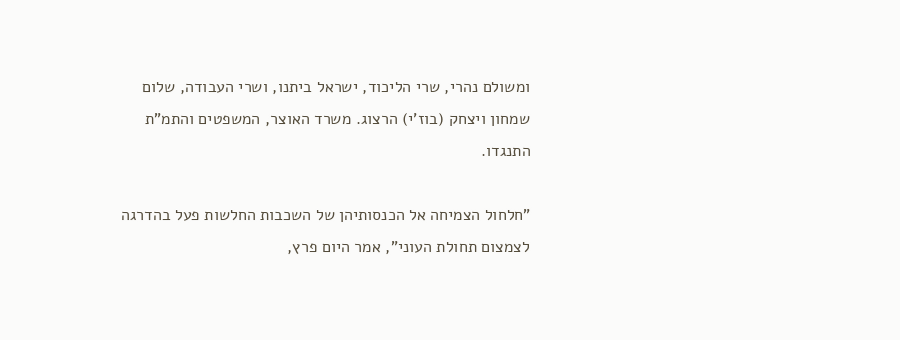ומשולם נהרי, שרי הליכוד, ישראל ביתנו, ושרי העבודה, שלום שמחון ויצחק (בוז'י) הרצוג. משרד האוצר, המשפטים והתמ"ת התנגדו.

"חלחול הצמיחה אל הכנסותיהן של השכבות החלשות פעל בהדרגה לצמצום תחולת העוני", אמר היום פרץ,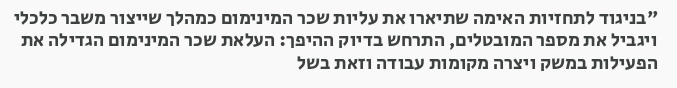"בניגוד לתחזיות האימה שתיארו את עליות שכר המינימום כמהלך שייצור משבר כלכלי ויגביל את מספר המובטלים, התרחש בדיוק ההיפך: העלאת שכר המינימום הגדילה את הפעילות במשק ויצרה מקומות עבודה וזאת בשל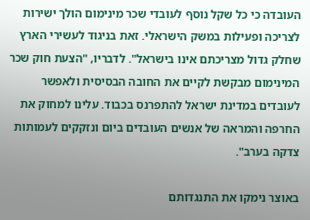העובדה כי כל שקל נוסף לעובדי שכר מינימום הולך ישירות לצריכה ופעילות במשק הישראלי. זאת בניגוד לעשירי הארץ שחלק גדול מצריכתם אינו בישראל". לדבריו, "הצעת חוק שכר המינימום מבקשת לקיים את החובה הבסיסית ולאפשר לעובדים במדינת ישראל להתפרנס בכבוד. עלינו למחוק את החרפה והמראה של אנשים העובדים ביום ונזקקים לעמותות צדקה בערב".

באוצר נימקו את התנגדותם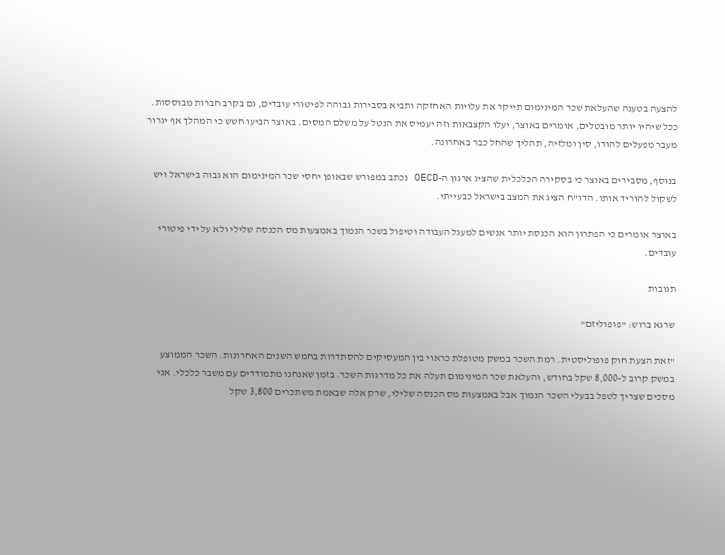להצעה בטענה שהעלאת שכר המינימום תייקר את עלויות האחזקה ותביא בסבירות גבוהה לפיטורי עובדים, גם בקרב חברות מבוססות. ככל שיהיו יותר מובטלים, אומרים באוצר, יעלו הקצבאות וזה יעמיס את הנטל על משלם המסים. באוצר הביעו חשש כי המהלך אף יגרור מעבר מפעלים להודו, סין ומלזיה, תהליך שהחל כבר באחרונה.

בנוסף, מסבירים באוצר כי בסקירה הכלכלית שהציג ארגון ה-OECD נכתב במפורש שבאופן יחסי שכר המינימום הוא גבוה בישראל ויש לשקול להוריד אותו. הדו"ח הציג את המצב בישראל כבעייתי.

באוצר אומרים כי הפתרון הוא הכנסת יותר אנשים למעגל העבודה וטיפול בשכר הנמוך באמצעות מס הכנסה שלילי ולא על ידי פיטורי עובדים.

תגובות

שרגא ברוש: "פופוליזם"

"זאת הצעת חוק פופוליסטית. רמת השכר במשק מטופלת כראוי בין המעסיקים להסתדרות בחמש השנים האחרונות. השכר הממוצע במשק קרוב ל-8,000 שקל בחודש, והעלאת שכר המינימום תעלה את כל מדרגות השכר. בזמן שאנחנו מתמודדים עם משבר כלכלי. אני מסכים שצריך לטפל בבעלי השכר הנמוך אבל באמצעות מס הכנסה שלילי, שרק אלה שבאמת משתכרים 3,800 שקל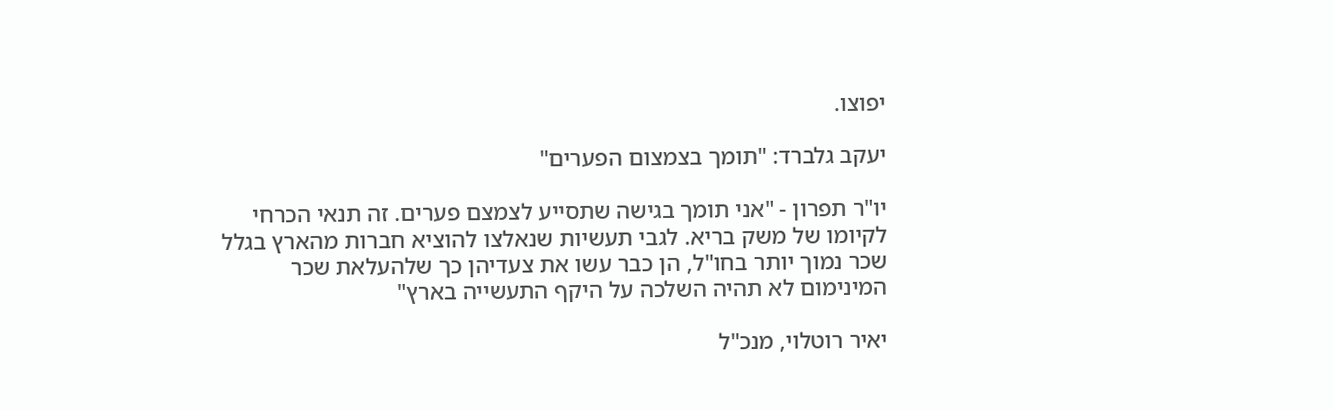יפוצו.

יעקב גלברד: "תומך בצמצום הפערים"

יו"ר תפרון - "אני תומך בגישה שתסייע לצמצם פערים. זה תנאי הכרחי לקיומו של משק בריא. לגבי תעשיות שנאלצו להוציא חברות מהארץ בגלל שכר נמוך יותר בחו"ל, הן כבר עשו את צעדיהן כך שלהעלאת שכר המינימום לא תהיה השלכה על היקף התעשייה בארץ"

יאיר רוטלוי, מנכ"ל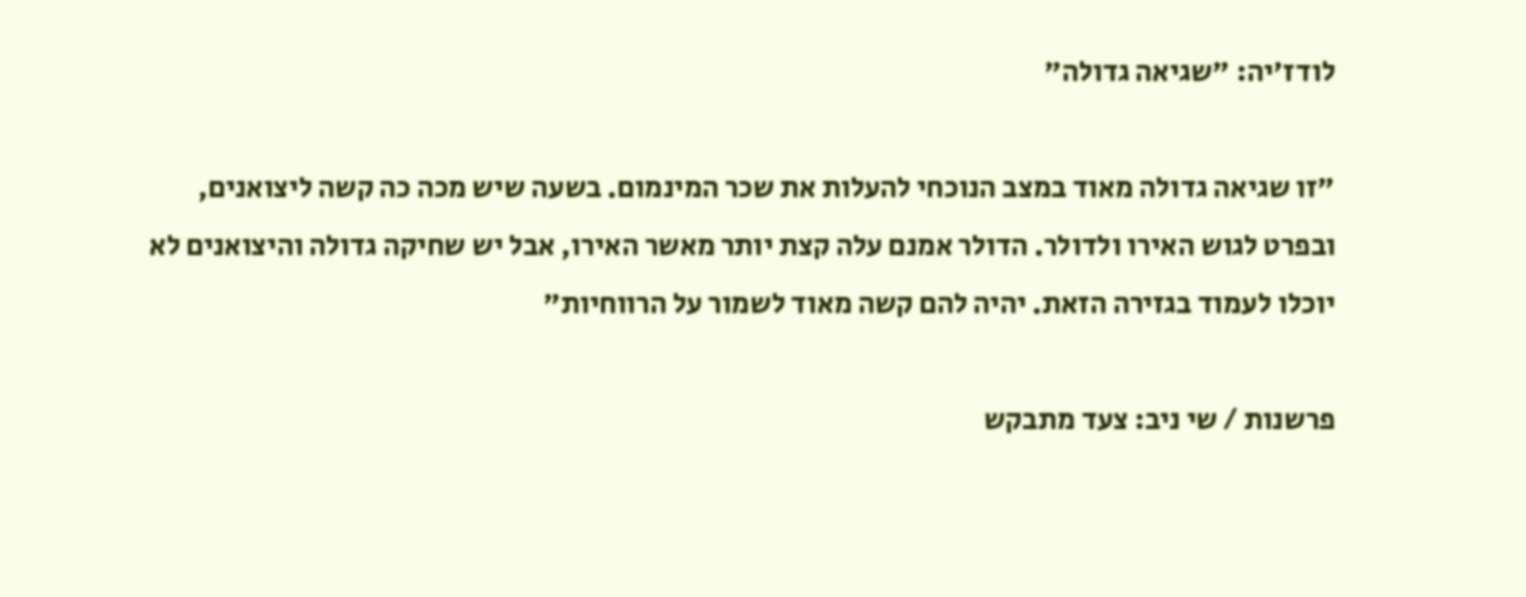לודז'יה: "שגיאה גדולה"

"זו שגיאה גדולה מאוד במצב הנוכחי להעלות את שכר המינמום. בשעה שיש מכה כה קשה ליצואנים, ובפרט לגוש האירו ולדולר. הדולר אמנם עלה קצת יותר מאשר האירו, אבל יש שחיקה גדולה והיצואנים לא יוכלו לעמוד בגזירה הזאת. יהיה להם קשה מאוד לשמור על הרווחיות"

פרשנות / שי ניב: צעד מתבקש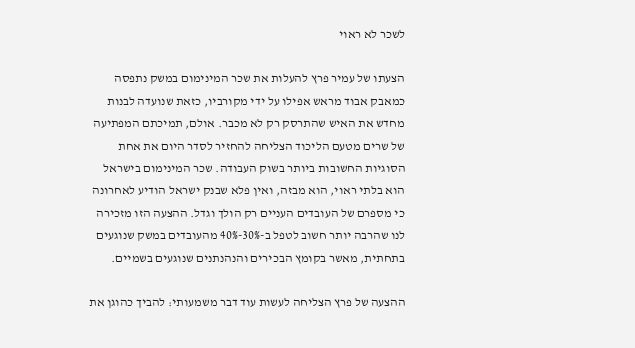לשכר לא ראוי

הצעתו של עמיר פרץ להעלות את שכר המינימום במשק נתפסה כמאבק אבוד מראש אפילו על ידי מקורביו, כזאת שנועדה לבנות מחדש את האיש שהתרסק רק לא מכבר. אולם, תמיכתם המפתיעה של שרים מטעם הליכוד הצליחה להחזיר לסדר היום את אחת הסוגיות החשובות ביותר בשוק העבודה. שכר המינימום בישראל הוא בלתי ראוי, הוא מבזה, ואין פלא שבנק ישראל הודיע לאחרונה כי מספרם של העובדים העניים רק הולך וגדל. ההצעה הזו מזכירה לנו שהרבה יותר חשוב לטפל ב-30%-40% מהעובדים במשק שנוגעים בתחתית, מאשר בקומץ הבכירים והנהנתנים שנוגעים בשמיים.

ההצעה של פרץ הצליחה לעשות עוד דבר משמעותי: להביך כהוגן את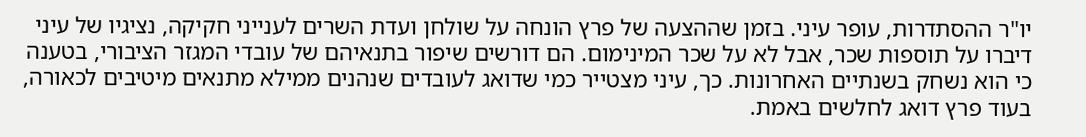יו"ר ההסתדרות, עופר עיני. בזמן שההצעה של פרץ הונחה על שולחן ועדת השרים לענייני חקיקה, נציגיו של עיני דיברו על תוספות שכר, אבל לא על שכר המינימום. הם דורשים שיפור בתנאיהם של עובדי המגזר הציבורי, בטענה כי הוא נשחק בשנתיים האחרונות. כך, עיני מצטייר כמי שדואג לעובדים שנהנים ממילא מתנאים מיטיבים לכאורה, בעוד פרץ דואג לחלשים באמת.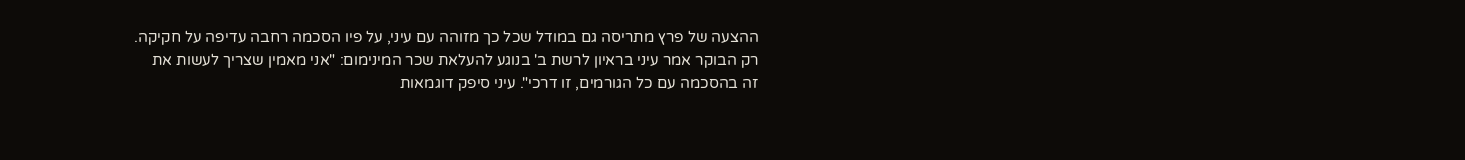ההצעה של פרץ מתריסה גם במודל שכל כך מזוהה עם עיני, על פיו הסכמה רחבה עדיפה על חקיקה. רק הבוקר אמר עיני בראיון לרשת ב' בנוגע להעלאת שכר המינימום: "אני מאמין שצריך לעשות את זה בהסכמה עם כל הגורמים, זו דרכי". עיני סיפק דוגמאות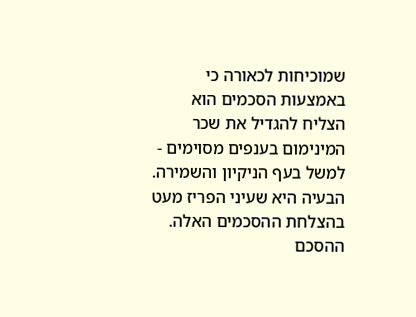שמוכיחות לכאורה כי באמצעות הסכמים הוא הצליח להגדיל את שכר המינימום בענפים מסוימים - למשל בעף הניקיון והשמירה. הבעיה היא שעיני הפריז מעט בהצלחת ההסכמים האלה. ההסכם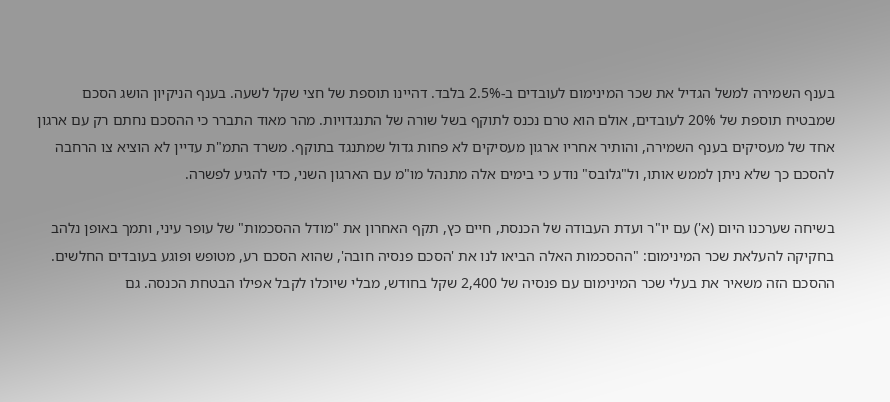בענף השמירה למשל הגדיל את שכר המינימום לעובדים ב-2.5% בלבד. דהיינו תוספת של חצי שקל לשעה. בענף הניקיון הושג הסכם שמבטיח תוספת של 20% לעובדים, אולם הוא טרם נכנס לתוקף בשל שורה של התנגדויות. מהר מאוד התברר כי ההסכם נחתם רק עם ארגון אחד של מעסיקים בענף השמירה, והותיר אחריו ארגון מעסיקים לא פחות גדול שמתנגד בתוקף. משרד התמ"ת עדיין לא הוציא צו הרחבה להסכם כך שלא ניתן לממש אותו, ול"גלובס" נודע כי בימים אלה מתנהל מו"מ עם הארגון השני, כדי להגיע לפשרה.

בשיחה שערכנו היום (א') עם יו"ר ועדת העבודה של הכנסת, חיים כץ, תקף האחרון את "מודל ההסכמות" של עופר עיני, ותמך באופן נלהב בחקיקה להעלאת שכר המינימום: "ההסכמות האלה הביאו לנו את 'הסכם פנסיה חובה', שהוא הסכם רע, מטופש ופוגע בעובדים החלשים. ההסכם הזה משאיר את בעלי שכר המינימום עם פנסיה של 2,400 שקל בחודש, מבלי שיוכלו לקבל אפילו הבטחת הכנסה. גם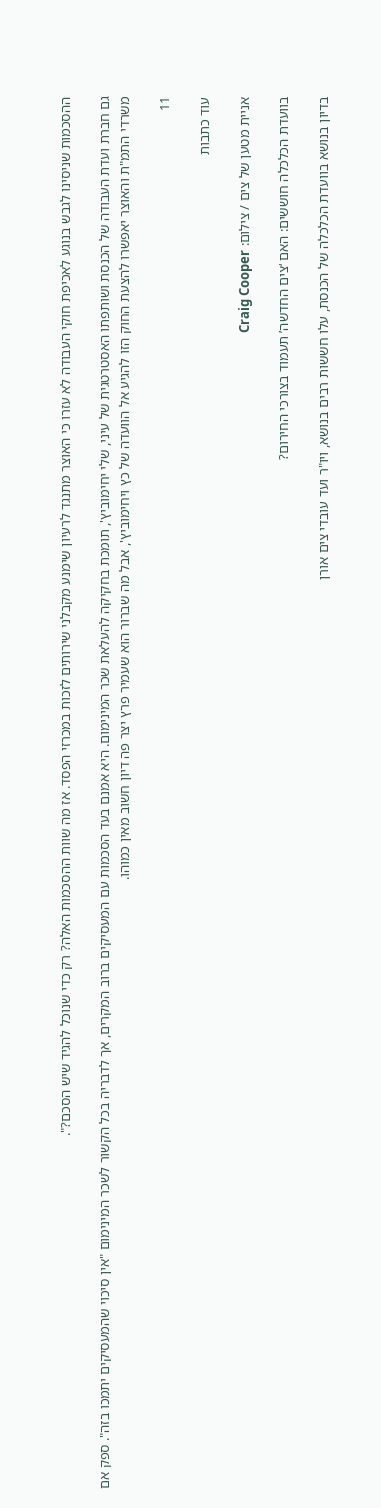ההסכמות שניסינו לגבש בנוגע לאכיפת חוקי העבודה לא עזרו כי האוצר מתנגד לרעיון שימנע מקבלני שירותים לזכות במכרזי הפסד. אז מה שוות ההסכמות האלה? רק כדי שנוכל להגיד שיש הסכם?".

גם חברת ועדת העבודה של הכנסת ושותפתו האסטרטגית של עיני, שלי יחימוביץ', תומכת בחקיקה להעלאת שכר המינימום. היא אמנם בעד הסכמות עם המעסיקים ברוב המקרים, אך לדבריה בכל הקשור לשכר המינימום "אין סיכוי שהמעסיקים יתמכו בזה". ספק אם משרדי התמ"ת והאוצר יאפשרו להצעת החוק הזו להגיע אל הוועדה של כץ ויחימוביץ', אבל מה שברור הוא שעמיר פרץ יצר פה דיון חשוב מאין כמוהו.

11

עוד כתבות

אניית מטען של צים / צילום: Craig Cooper

בוועדת הכלכלה חוששים: האם ‘צים החדשה’ תעמוד בצורכי החירום?

בדיון בנושא בוועדת הכלכלה של הכנסת, עלו חששות רבים בנושא, ויו"ר ועד עובדי צים אורן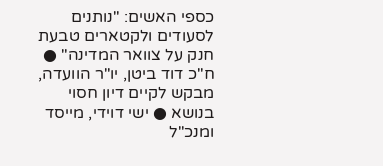כספי האשים: "נותנים לסעודים ולקטארים טבעת חנק על צוואר המדינה" ● ח"כ דוד ביטן, יו"ר הוועדה, מבקש לקיים דיון חסוי בנושא ● ישי דוידי, מייסד ומנכ"ל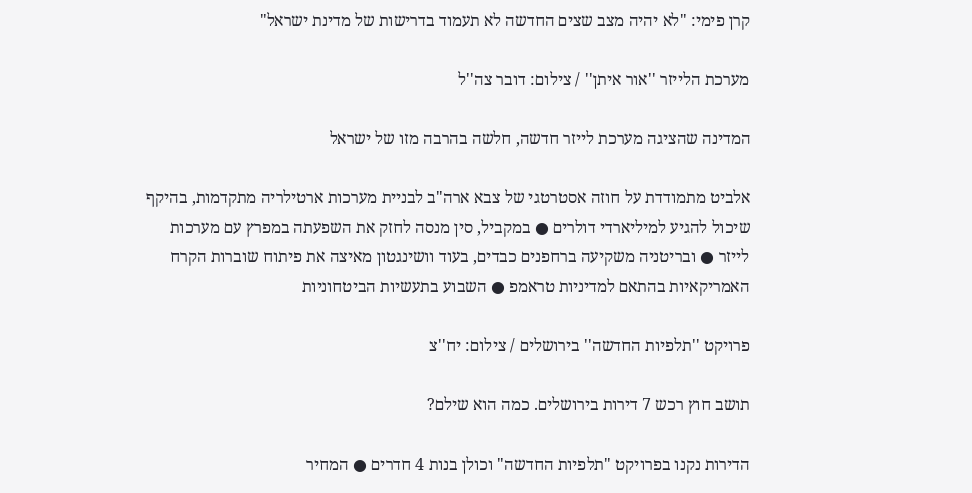קרן פימי: "לא יהיה מצב שצים החדשה לא תעמוד בדרישות של מדינת ישראל"

מערכת הלייזר ''אור איתן'' / צילום: דובר צה''ל

המדינה שהציגה מערכת לייזר חדשה, חלשה בהרבה מזו של ישראל

אלביט מתמודדת על חוזה אסטרטגי של צבא ארה"ב לבניית מערכות ארטילריה מתקדמות, בהיקף שיכול להגיע למיליארדי דולרים ● במקביל, סין מנסה לחזק את השפעתה במפרץ עם מערכות לייזר ● ובריטניה משקיעה ברחפנים כבדים, בעוד וושינגטון מאיצה את פיתוח שוברות הקרח האמריקאיות בהתאם למדיניות טראמפ ● השבוע בתעשיות הביטחוניות

פרויקט ''תלפיות החדשה'' בירושלים / צילום: יח''צ

תושב חוץ רכש 7 דירות בירושלים. כמה הוא שילם?

הדירות נקנו בפרויקט "תלפיות החדשה" וכולן בנות 4 חדרים ● המחיר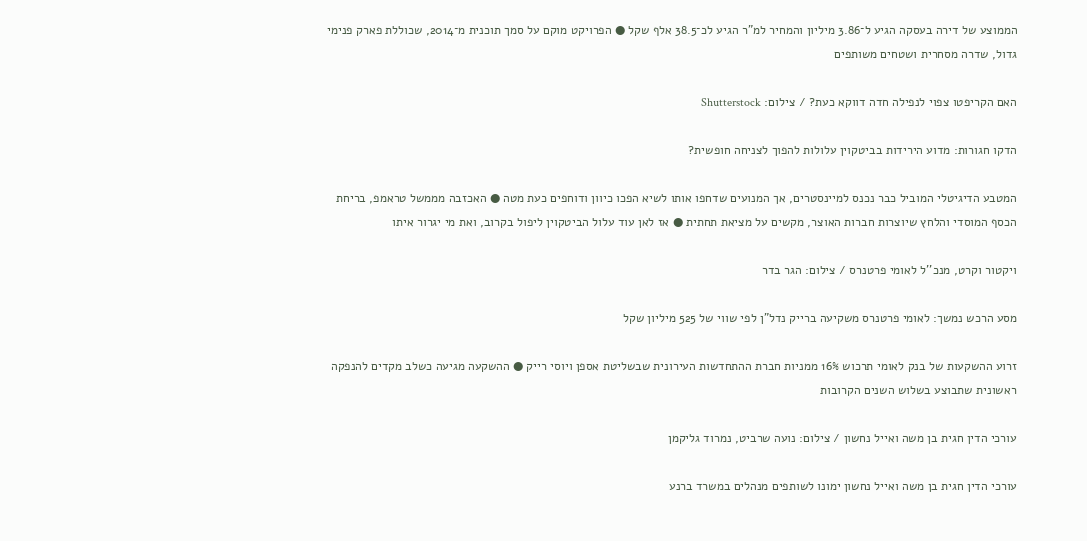הממוצע של דירה בעסקה הגיע ל־3.86 מיליון והמחיר למ"ר הגיע לכ־38.5 אלף שקל ● הפרויקט מוקם על סמך תוכנית מ־2014, שכוללת פארק פנימי גדול, שדרה מסחרית ושטחים משותפים

האם הקריפטו צפוי לנפילה חדה דווקא כעת? / צילום: Shutterstock

הדקו חגורות: מדוע הירידות בביטקוין עלולות להפוך לצניחה חופשית?

המטבע הדיגיטלי המוביל כבר נכנס למיינסטרים, אך המנועים שדחפו אותו לשיא הפכו כיוון ודוחפים כעת מטה ● האכזבה מממשל טראמפ, בריחת הכסף המוסדי והלחץ שיוצרות חברות האוצר, מקשים על מציאת תחתית ● אז לאן עוד עלול הביטקוין ליפול בקרוב, ואת מי יגרור איתו

ויקטור וקרט, מנכ''ל לאומי פרטנרס / צילום: הגר בדר

מסע הרכש נמשך: לאומי פרטנרס משקיעה ברייק נדל"ן לפי שווי של 525 מיליון שקל

זרוע ההשקעות של בנק לאומי תרכוש 16% ממניות חברת ההתחדשות העירונית שבשליטת אספן ויוסי רייק ● ההשקעה מגיעה כשלב מקדים להנפקה ראשונית שתבוצע בשלוש השנים הקרובות

עורכי הדין חגית בן משה ואייל נחשון / צילום: נועה שרביט, נמרוד גליקמן

עורכי הדין חגית בן משה ואייל נחשון ימונו לשותפים מנהלים במשרד ברנע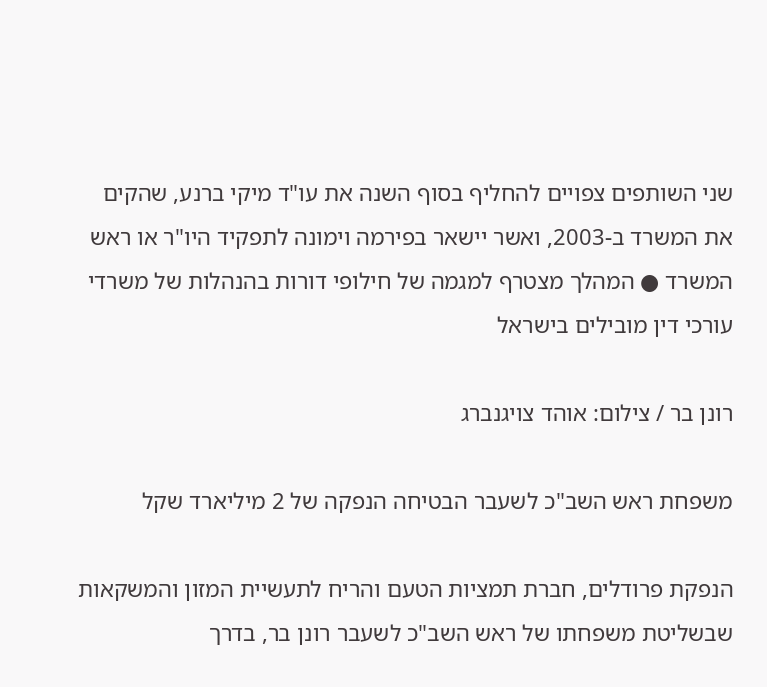שני השותפים צפויים להחליף בסוף השנה את עו"ד מיקי ברנע, שהקים את המשרד ב-2003, ואשר יישאר בפירמה וימונה לתפקיד היו"ר או ראש המשרד ● המהלך מצטרף למגמה של חילופי דורות בהנהלות של משרדי עורכי דין מובילים בישראל

רונן בר / צילום: אוהד צויגנברג

משפחת ראש השב"כ לשעבר הבטיחה הנפקה של 2 מיליארד שקל

הנפקת פרודלים, חברת תמציות הטעם והריח לתעשיית המזון והמשקאות שבשליטת משפחתו של ראש השב"כ לשעבר רונן בר, בדרך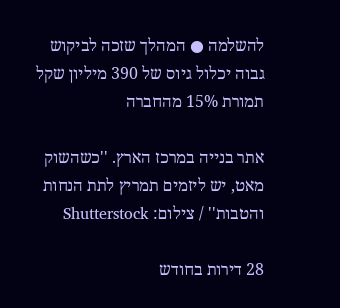להשלמה ● המהלך שזכה לביקוש גבוה יכלול גיוס של 390 מיליון שקל תמורת 15% מהחברה

אתר בנייה במרכז הארץ. ''כשהשוק מאט, יש ליזמים תמריץ לתת הנחות והטבות'' / צילום: Shutterstock

28 דירות בחודש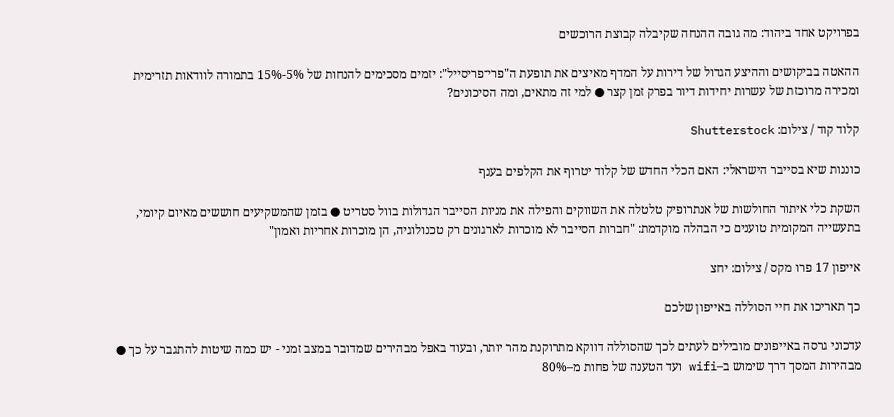בפרויקט אחד ביהוד: מה גובה ההנחה שקיבלה קבוצת הרוכשים

ההאטה בביקושים וההיצע הגדול של דירות על המדף מאיצים את תופעת ה"פרי־פריסייל": יזמים מסכימים להנחות של 5%-15% בתמורה לוודאות תזרימית ומכירה מרוכזת של עשרות יחידות דיור בפרק זמן קצר ● למי זה מתאים, ומה הסיכונים?

קלוד קוד / צילום: Shutterstock

כוננות שיא בסייבר הישראלי: האם הכלי החדש של קלוד יטרוף את הקלפים בענף

השקת כלי איתור החולשות של אנתרופיק טלטלה את השווקים והפילה את מניות הסייבר הגדולות בוול סטריט ● בזמן שהמשקיעים חוששים מאיום קיומי, בתעשייה המקומית טוענים כי הבהלה מוקדמת: "חברות הסייבר לא מוכרות לארגונים רק טכנולוגיה, הן מוכרות אחריות ואמון"

אייפון 17 פרו מקס / צילום: יחצ

כך תאריכו את חיי הסוללה באייפון שלכם

עדכוני גרסה באייפונים מובילים לעתים לכך שהסוללה דווקא מתרוקנת מהר יותר, ובעוד באפל מבהירים שמדובר במצב זמני - יש כמה שיטות להתגבר על כך ● מבהירות המסך דרך שימוש ב–wifi ועד הטענה של פחות מ–80%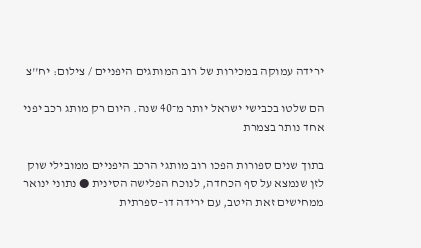ירידה עמוקה במכירות של רוב המותגים היפניים / צילום: יח''צ

הם שלטו בכבישי ישראל יותר מ־40 שנה. היום רק מותג רכב יפני אחד נותר בצמרת

בתוך שנים ספורות הפכו רוב מותגי הרכב היפניים ממובילי שוק לזן שנמצא על סף הכחדה, לנוכח הפלישה הסינית ● נתוני ינואר ממחישים זאת היטב, עם ירידה דו–ספרתית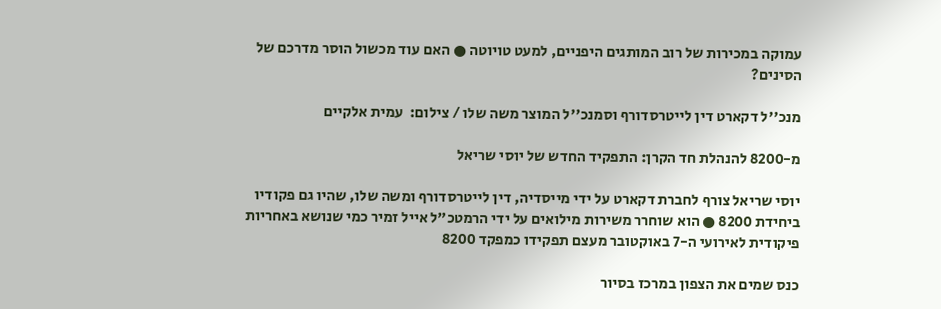עמוקה במכירות של רוב המותגים היפניים, למעט טויוטה ● האם עוד מכשול הוסר מדרכם של הסינים?

מנכ''ל דקארט דין לייטרסדורף וסמנכ''ל המוצר משה שלו / צילום:  עמית אלקיים

מ-8200 להנהלת חד הקרן: התפקיד החדש של יוסי שריאל

יוסי שריאל צורף לחברת דקארט על ידי מייסדיה, דין לייטרסדורף ומשה שלו, שהיו גם פקודיו ביחידת 8200 ● הוא שוחרר משירות מילואים על ידי הרמטכ"ל אייל זמיר כמי שנושא באחריות פיקודית לאירועי ה-7 באוקטובר מעצם תפקידו כמפקד 8200

כנס שמים את הצפון במרכז בסיור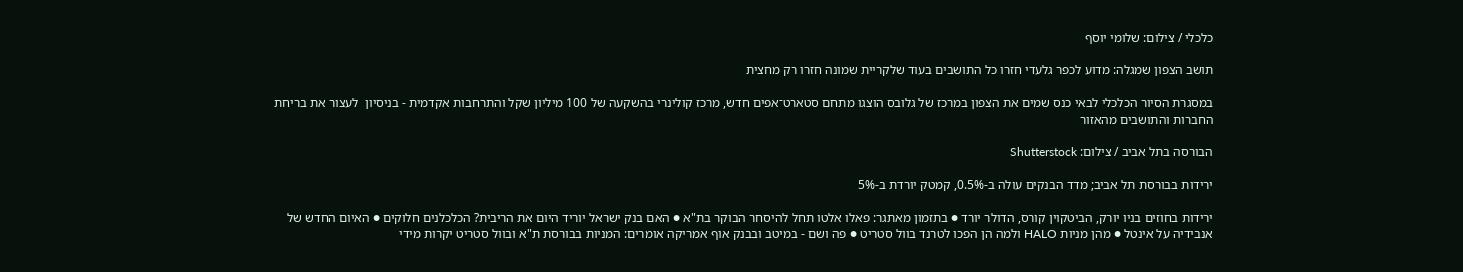כלכלי / צילום: שלומי יוסף

תושב הצפון שמגלה: מדוע לכפר גלעדי חזרו כל התושבים בעוד שלקריית שמונה חזרו רק מחצית

במסגרת הסיור הכלכלי לבאי כנס שמים את הצפון במרכז של גלובס הוצגו מתחם סטארט־אפים חדש, מרכז קולינרי בהשקעה של 100 מיליון שקל והתרחבות אקדמית - בניסיון  לעצור את בריחת החברות והתושבים מהאזור

הבורסה בתל אביב / צילום: Shutterstock

ירידות בבורסת תל אביב; מדד הבנקים עולה ב-0.5%, קמטק יורדת ב-5%

ירידות בחוזים בניו יורק, הביטקוין קורס, הדולר יורד ● בתזמון מאתגר: פאלו אלטו תחל להיסחר הבוקר בת"א ● האם בנק ישראל יוריד היום את הריבית? הכלכלנים חלוקים ● האיום החדש של אנבידיה על אינטל ● מהן מניות HALO ולמה הן הפכו לטרנד בוול סטריט ● פה ושם - במיטב ובבנק אוף אמריקה אומרים: המניות בבורסת ת"א ובוול סטריט יקרות מידי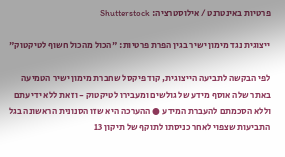פרטיות באינטרנט / אילוסטרציה: Shutterstock

ייצוגית נגד מימון ישיר בגין הפרת פרטיות: "הכול מהכול חשוף לטיקטוק"

לפי הבקשה לתביעה הייצוגית, קוד פיקסל שחברת מימון ישיר הטמיעה באתר שלה אוסף מידע של גולשים ומעבירו לטיקטוק - וזאת ללא ידיעתם וללא הסכמתם להעברת המידע ● ההערכה היא שזו הסנונית הראשונה בגל התביעות שצפוי לאחר כניסתו לתוקף של תיקון 13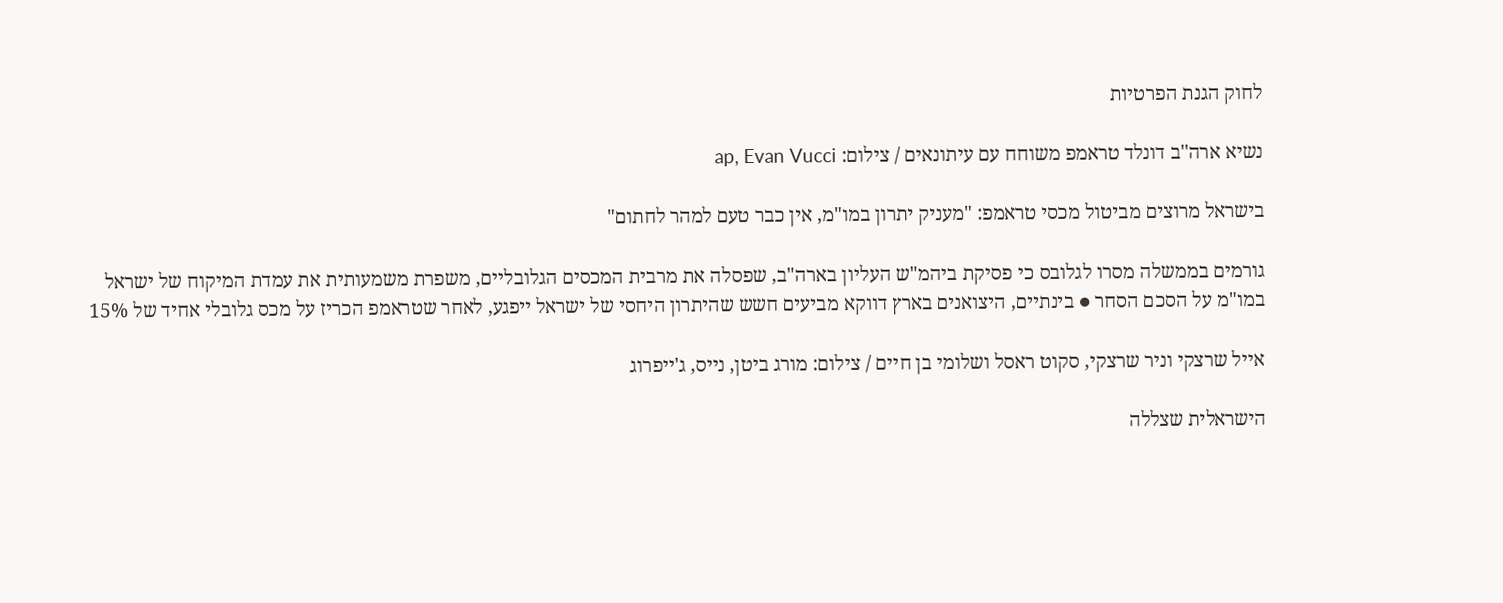לחוק הגנת הפרטיות

נשיא ארה''ב דונלד טראמפ משוחח עם עיתונאים / צילום: ap, Evan Vucci

בישראל מרוצים מביטול מכסי טראמפ: "מעניק יתרון במו"מ, אין כבר טעם למהר לחתום"

גורמים בממשלה מסרו לגלובס כי פסיקת ביהמ"ש העליון בארה"ב, שפסלה את מרבית המכסים הגלובליים, משפרת משמעותית את עמדת המיקוח של ישראל במו"מ על הסכם הסחר ● בינתיים, היצואנים בארץ דווקא מביעים חשש שהיתרון היחסי של ישראל ייפגע, לאחר שטראמפ הכריז על מכס גלובלי אחיד של 15%

אייל שרצקי וניר שרצקי, סקוט ראסל ושלומי בן חיים / צילום: מורג ביטן, נייס, ג'ייפרוג

הישראלית שצללה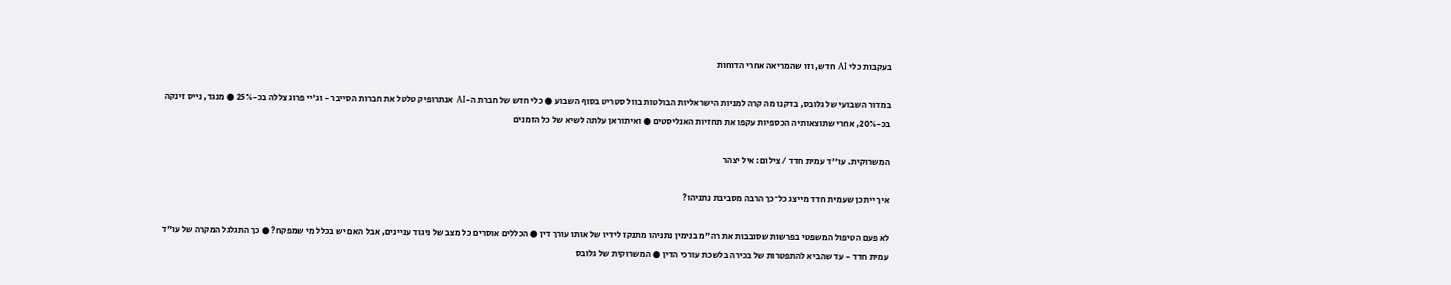בעקבות כלי AI חדש, וזו שהמריאה אחרי הדוחות

במדור השבועי של גלובס, בדקנו מה קרה למניות הישראליות הבולטות בוול סטריט בסוף השבוע ● כלי חדש של חברת ה-AI אנתרופיק טלטל את חברות הסייבר - וג'יי פרוג צללה בכ-25% ● מנגד, נייס זינקה בכ-20%, אחרי שתוצאותיה הכספיות עקפו את תחזיות האנליסטים ● ואיתוראן עלתה לשיא של כל הזמנים

המשרוקית. עו''ד עמית חדד / צילום: איל יצהר

איך ייתכן שעמית חדד מייצג כל־כך הרבה מסביבת נתניהו?

לא פעם הטיפול המשפטי בפרשות שסובבות את רה"מ בנימין נתניהו מתנקז לידיו של אותו עורך דין ● הכללים אוסרים כל מצב של ניגוד עניינים, אבל האם יש בכלל מי שמפקח? ● כך התגלגל המקרה של עו"ד עמית חדד - עד שהביא להתפטרות של בכירה בלשכת עורכי הדין ● המשרוקית של גלובס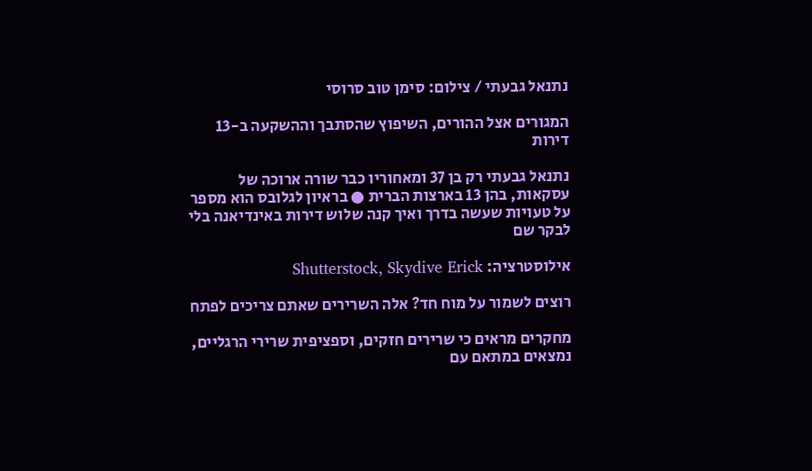נתנאל גבעתי / צילום: סימן טוב סרוסי

המגורים אצל ההורים, השיפוץ שהסתבך וההשקעה ב-13 דירות

נתנאל גבעתי רק בן 37 ומאחוריו כבר שורה ארוכה של עסקאות, בהן 13 בארצות הברית ● בראיון לגלובס הוא מספר על טעויות שעשה בדרך ואיך קנה שלוש דירות באינדיאנה בלי לבקר שם

אילוסטרציה: Shutterstock, Skydive Erick

רוצים לשמור על מוח חד? אלה השרירים שאתם צריכים לפתח

מחקרים מראים כי שרירים חזקים, וספציפית שרירי הרגליים, נמצאים במתאם עם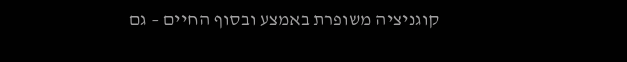קוגניציה משופרת באמצע ובסוף החיים – גם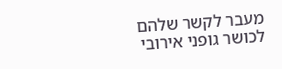מעבר לקשר שלהם לכושר גופני אירובי